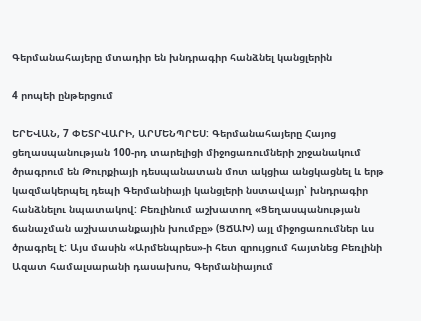Գերմանահայերը մտադիր են խնդրագիր հանձնել կանցլերին

4 րոպեի ընթերցում

ԵՐԵՎԱՆ, 7 ՓԵՏՐՎԱՐԻ, ԱՐՄԵՆՊՐԵՍ: Գերմանահայերը Հայոց ցեղասպանության 100-րդ տարելիցի միջոցառումների շրջանակում ծրագրում են Թուրքիայի դեսպանատան մոտ ակցիա անցկացնել և երթ կազմակերպել դեպի Գերմանիայի կանցլերի նստավայր՝ խնդրագիր հանձնելու նպատակով: Բեռլինում աշխատող «Ցեղասպանության ճանաչման աշխատանքային խումբը» (ՑՃԱԽ) այլ միջոցառումներ ևս ծրագրել է: Այս մասին «Արմենպրես»-ի հետ զրույցում հայտնեց Բեռլինի Ազատ համալսարանի դասախոս, Գերմանիայում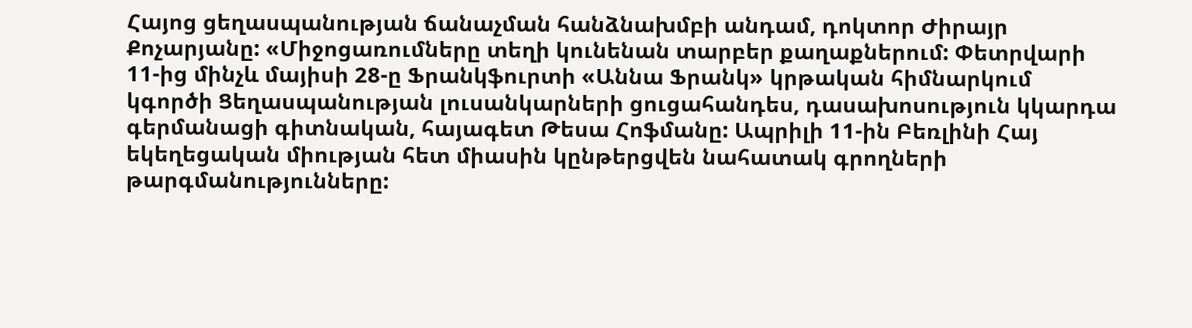Հայոց ցեղասպանության ճանաչման հանձնախմբի անդամ, դոկտոր Ժիրայր Քոչարյանը: «Միջոցառումները տեղի կունենան տարբեր քաղաքներում: Փետրվարի 11-ից մինչև մայիսի 28-ը Ֆրանկֆուրտի «Աննա Ֆրանկ» կրթական հիմնարկում կգործի Ցեղասպանության լուսանկարների ցուցահանդես, դասախոսություն կկարդա գերմանացի գիտնական, հայագետ Թեսա Հոֆմանը: Ապրիլի 11-ին Բեռլինի Հայ եկեղեցական միության հետ միասին կընթերցվեն նահատակ գրողների թարգմանությունները: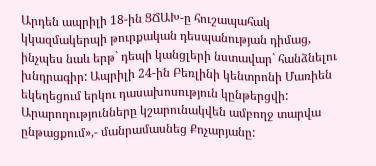Արդեն ապրիլի 18-ին ՑՃԱԽ-ը հուշապահակ կկազմակերպի թուրքական դեսպանության դիմաց, ինչպես նաև երթ` դեպի կանցլերի նստավար` հանձնելու խնդրագիր: Ապրիլի 24-ին Բեռլինի կենտրոնի Մառիեն եկեղեցում երկու դասախոսություն կընթերցվի: Արարողությունները կշարունակվեն ամբողջ տարվա ընթացքում»,- մանրամասնեց Քոչարյանը: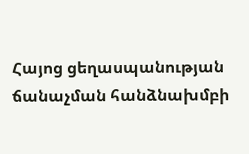Հայոց ցեղասպանության ճանաչման հանձնախմբի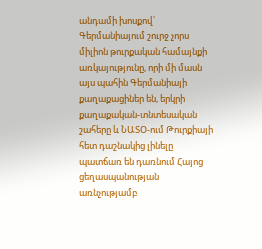անդամի խոսքով՝ Գերմանիայում շուրջ չորս միլիոն թուրքական համայնքի առկայությունը, որի մի մասն այս պահին Գերմանիայի քաղաքացիներ են, երկրի քաղաքական-տնտեսական շահերը և ՆԱՏՕ-ում Թուրքիայի հետ դաշնակից լինելը պատճառ են դառնում Հայոց ցեղասպանության առնչությամբ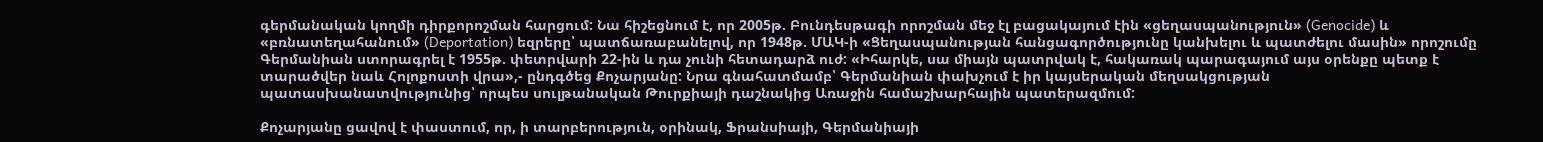գերմանական կողմի դիրքորոշման հարցում: Նա հիշեցնում է, որ 2005թ. Բունդեսթագի որոշման մեջ էլ բացակայում էին «ցեղասպանություն» (Genocide) և «բռնատեղահանում» (Deportation) եզրերը՝ պատճառաբանելով, որ 1948թ. ՄԱԿ-ի «Ցեղասպանության հանցագործությունը կանխելու և պատժելու մասին» որոշումը Գերմանիան ստորագրել է 1955թ. փետրվարի 22-ին և դա չունի հետադարձ ուժ: «Իհարկե, սա միայն պատրվակ է, հակառակ պարագայում այս օրենքը պետք է տարածվեր նաև Հոլոքոստի վրա»,- ընդգծեց Քոչարյանը: Նրա գնահատմամբ՝ Գերմանիան փախչում է իր կայսերական մեղսակցության պատասխանատվությունից՝ որպես սուլթանական Թուրքիայի դաշնակից Առաջին համաշխարհային պատերազմում:

Քոչարյանը ցավով է փաստում, որ, ի տարբերություն, օրինակ, Ֆրանսիայի, Գերմանիայի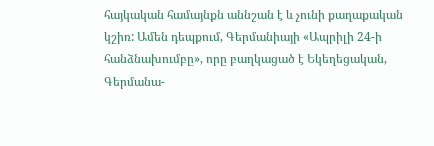հայկական համայնքն աննշան է և չունի քաղաքական կշիռ: Ամեն դեպքում, Գերմանիայի «Ապրիլի 24-ի հանձնախումբը», որը բաղկացած է Եկեղեցական, Գերմանա-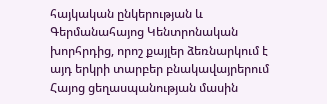հայկական ընկերության և Գերմանահայոց Կենտրոնական խորհրդից, որոշ քայլեր ձեռնարկում է այդ երկրի տարբեր բնակավայրերում Հայոց ցեղասպանության մասին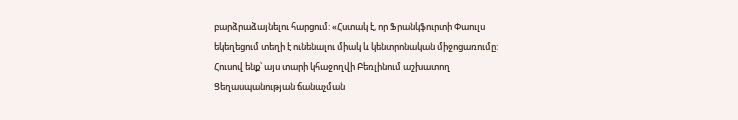բարձրաձայնելու հարցում: «Հստակ է, որ Ֆրանկֆուրտի Փաուլս եկեղեցում տեղի է ունենալու միակ և կենտրոնական միջոցառումը: Հուսով ենք՝ այս տարի կհաջողվի Բեռլինում աշխատող Ցեղասպանության ճանաչման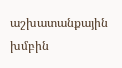աշխատանքային խմբին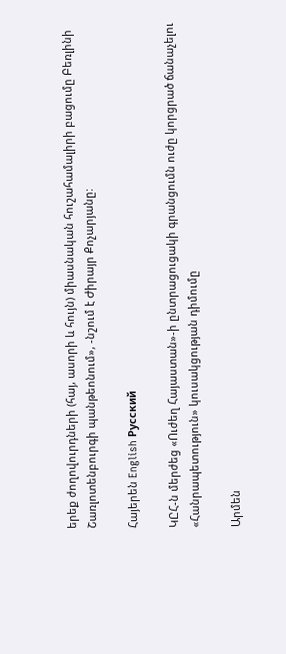երեք ժողովուրդների (հայ, ասորի և հույն) միասնական հուշահամալիրի բացումը Բեռլինի Շառլոտենբուրգի պանթեոնում», -նշում է Ժիրայր Քոչարյանը:

Հայերեն English Русский

ԿԸՀ-ն մերժեց «Ուժեղ Հայաստան»-ի ընտրացուցակի գրանցումն ուժը կորցրած ճանաչելու «Հանրապետություն» կուսակցության դիմումը

Արմեն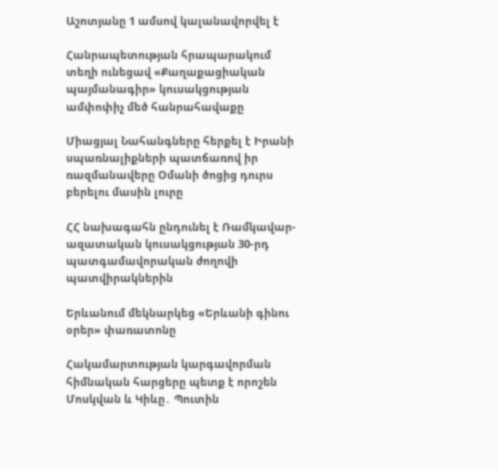Աշոտյանը 1 ամսով կալանավորվել է

Հանրապետության հրապարակում տեղի ունեցավ «Քաղաքացիական պայմանագիր» կուսակցության ամփոփիչ մեծ հանրահավաքը

Միացյալ Նահանգները հերքել է Իրանի սպառնալիքների պատճառով իր ռազմանավերը Օմանի ծոցից դուրս բերելու մասին լուրը

ՀՀ նախագահն ընդունել է Ռամկավար-ազատական կուսակցության 30-րդ պատգամավորական ժողովի պատվիրակներին

Երևանում մեկնարկեց «Երևանի գինու օրեր» փառատոնը

Հակամարտության կարգավորման հիմնական հարցերը պետք է որոշեն Մոսկվան և Կիևը․ Պուտին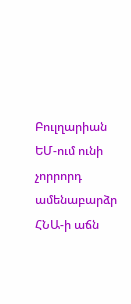Բուլղարիան ԵՄ-ում ունի չորրորդ ամենաբարձր ՀՆԱ-ի աճն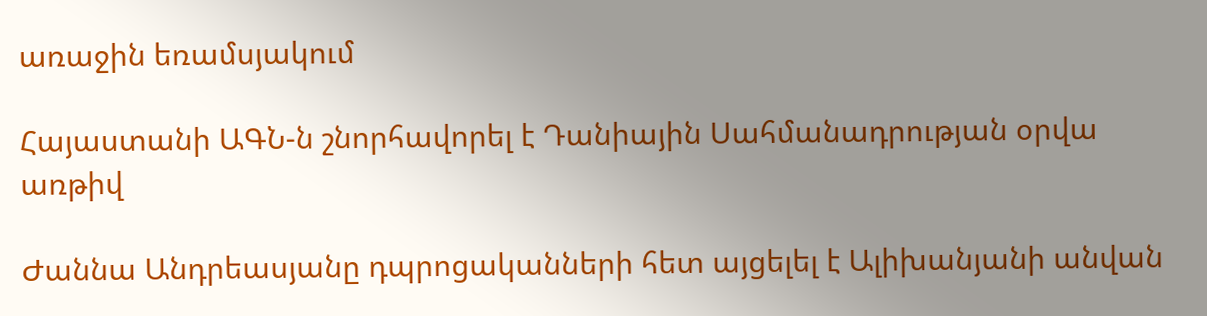առաջին եռամսյակում

Հայաստանի ԱԳՆ-ն շնորհավորել է Դանիային Սահմանադրության օրվա առթիվ

Ժաննա Անդրեասյանը դպրոցականների հետ այցելել է Ալիխանյանի անվան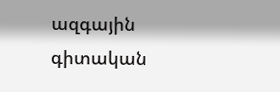ազգային գիտական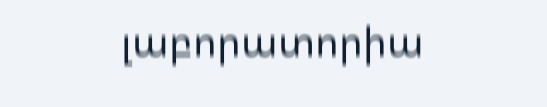լաբորատորիա